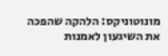מונוטוניקס: הלהקה שהפכה את השיגעון לאמנות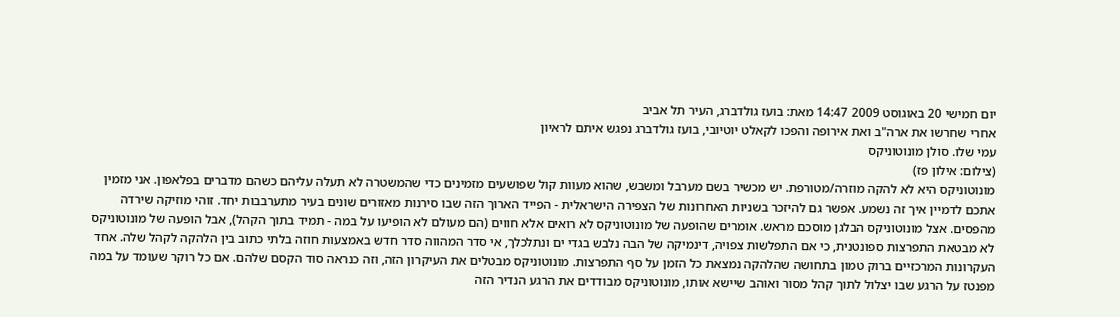יום חמישי 20 באוגוסט 2009 14:47 מאת: בועז גולדברג, העיר תל אביב
אחרי שחרשו את ארה"ב ואת אירופה והפכו לקאלט יוטיובי, בועז גולדברג נפגש איתם לראיון
עמי שלו. סולן מונוטוניקס
(צילום: אילון פז)
מונוטוניקס היא לא להקה מוזרה/מטורפת. יש מכשיר בשם מערבל ומשבש, שהוא מעוות קול שפושעים מזמינים כדי שהמשטרה לא תעלה עליהם כשהם מדברים בפלאפון. אני מזמין אתכם לדמיין איך זה נשמע. אפשר גם להיזכר בשניות האחרונות של הצפירה הישראלית - הפייד הארוך הזה שבו סירנות מאזורים שונים בעיר מתערבבות יחד. זוהי מוזיקה שירדה מהפסים. אצל מונוטוניקס הבלגן מוסכם מראש. אומרים שהופעה של מונוטוניקס לא רואים אלא חווים (הם מעולם לא הופיעו על במה - תמיד בתוך הקהל), אבל הופעה של מונוטוניקס לא מבטאת התפרצות ספונטנית, כי אם התפלשות צפויה, דינמיקה של הבה נלבש בגדי ים ונתלכלך, אי סדר המהווה סדר חדש באמצעות חוזה בלתי כתוב בין הלהקה לקהל שלה. אחד העקרונות המרכזיים ברוק טמון בתחושה שהלהקה נמצאת כל הזמן על סף התפרצות. מונוטוניקס מבטלים את העיקרון הזה, וזה כנראה סוד הקסם שלהם. אם כל רוקר שעומד על במה מפנטז על הרגע שבו יצלול לתוך קהל מסור ואוהב שיישא אותו, מונוטוניקס מבודדים את הרגע הנדיר הזה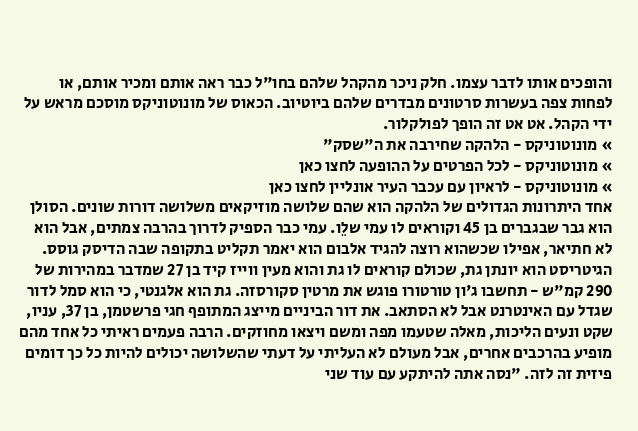והופכים אותו לדבר עצמו. חלק ניכר מהקהל שלהם בחו"ל כבר ראה אותם ומכיר אותם, או לפחות צפה בעשרות סרטונים מבדרים שלהם ביוטיוב. הכאוס של מונוטוניקס מוסכם מראש על ידי הקהל. אט אט זה הופך לפולקלור.
» מונוטוניקס - הלהקה שחירבה את ה"שסק"
» מונוטוניקס - לכל הפרטים על ההופעה לחצו כאן
» מונוטוניקס - לראיון עם עכבר העיר אונליין לחצו כאן
אחד היתרונות הגדולים של הלהקה הוא שהם שלושה מוזיקאים משלושה דורות שונים. הסולן הוא גבר שבגברים בן 45 וקוראים לו עמי שלֵו. עמי כבר הספיק לדרוך בהרבה צמתים, אבל הוא לא חתיאר, אפילו שכשהוא רוצה להגיד אלבום הוא יאמר תקליט בתקופה שבה הדיסק גוסס. הגיטריסט הוא יונתן גת, שכולם קוראים לו גת והוא מעין ווייז קיד בן 27 שמדבר במהירות של 290 קמ"ש - תחשבו ג'ון טורטורו פוגש את מרטין סקורסזה. גת הוא אלגנטי, כי הוא סמל לדור שגדל עם האינטרנט אבל לא הסתאב. את דור הביניים מייצג המתופף חגי פרשטמן, בן 37, עניו, שקט ונעים הליכות, מאלה שטעמו מפה ומשם ויצאו מחוזקים. הרבה פעמים ראיתי כל אחד מהם מופיע בהרכבים אחרים, אבל מעולם לא העליתי על דעתי שהשלושה יכולים להיות כל כך דומים פיזית זה לזה. "נסה אתה להיתקע עם עוד שני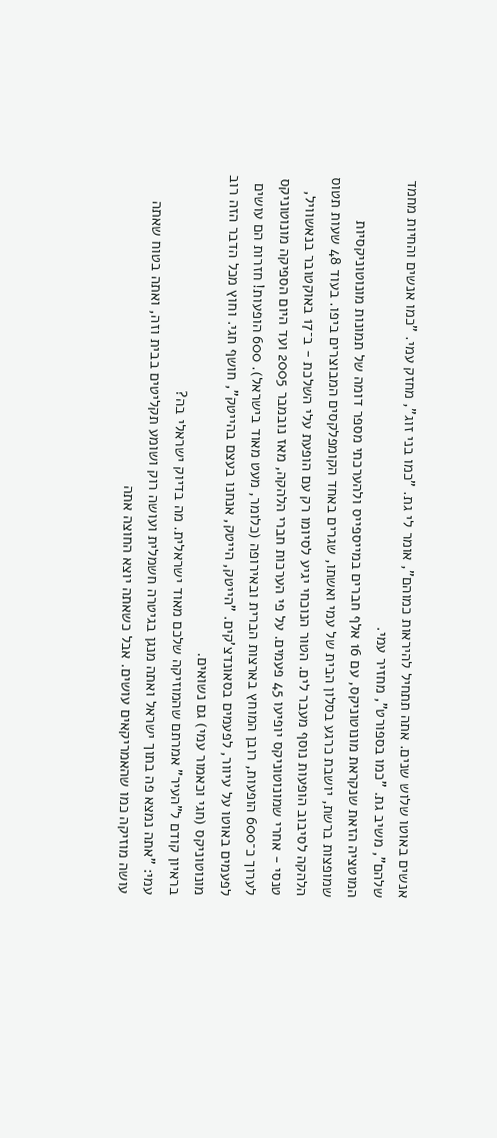אנשים באוטו שלוש שנים. אתה תתחיל להיראות כמוהם", אומר לי גת. "כמו בני זוג", מחזק עמי. "כמו אנשים והחיות מחמד שלהם", משיב גת. "כמו בספורט", מחזיר עמי.
המוטציה הזאת שנקראת מונוטוניקס, עם 16 אלף חברים במייספייס ולהערכתי מספר דומה של תמונות מונוטוניקסיות שמופצות ברשת, יושבת כרגע בסלון הבית של עמי ואשתו, שגרים באחד הקומפלקסים המבוצרים ביפו. בעוד 48 שעות תטוס הלהקה לסיבוב הופעות נוסף מעבר לים. הטור הנוכחי יגיע לסיומו רק עם הופעת עלי השלכת - ב־17 באוקטובר בנאשוויל, טנסי - אחרי שמונוטוניקס יופיעו 45 פעמים. על פי הערכות חברי הלהקה, מאז נובמבר 2005 ועד היום הספיקה מונוטוניקס לערוך כ־600 הופעות, רובן המוחץ בארצות הברית ובאירופה (כלומר, מעט מאוד בישראל). 600 הופעות! חזרות הם עושים לפעמים באוטו על עיוור, לפעמים בסאונדצ'קים. "הייטק, הייטק, אנחנו בעצם בהייטק", חושף חגי. וחוץ מכל הדבר הזה רוב מונוטוניקס (חגי וכאמור עמי) גם נשואים.
בראיון קודם ל"העיר" אמרתם שהמוזיקה שלכם מאוד ישראלית. מה בדיוק ישראלי בה?
עמי: "אתה נמצא פה בתוך ישראל ואתה מנגן בגיטרה חשמלית ועושה רוק ושומע תקליטים בבית וזה, ואתה בטוח שאתה עושה מוזיקה כמו שהאמריקאים עושים. אבל כשאתה יוצא החוצה אתה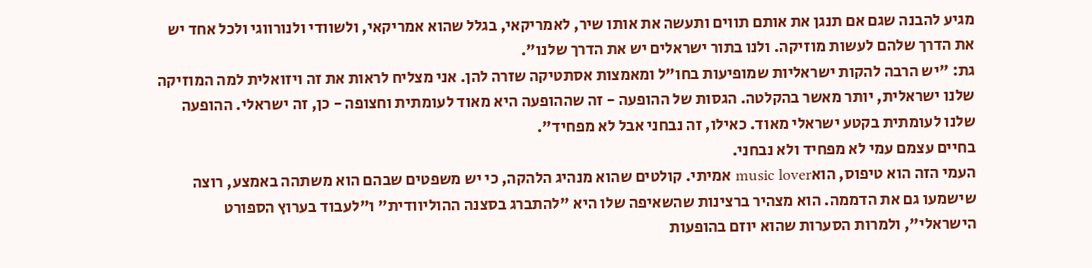מגיע להבנה שגם אם תנגן את אותם תווים ותעשה את אותו שיר, לאמריקאי, בגלל שהוא אמריקאי, ולשוודי ולנורווגי ולכל אחד יש את הדרך שלהם לעשות מוזיקה. ולנו בתור ישראלים יש את הדרך שלנו".
גת: "יש הרבה להקות ישראליות שמופיעות בחו"ל ומאמצות אסתטיקה שזרה להן. אני מצליח לראות את זה ויזואלית למה המוזיקה שלנו ישראלית, יותר מאשר בהקלטה. הגסות של ההופעה - זה שההופעה היא מאוד לעומתית וחצופה - כן, זה ישראלי. ההופעה שלנו לעומתית בקטע ישראלי מאוד. כאילו, זה נבחני אבל לא מפחיד".
בחיים עצמם עמי לא מפחיד ולא נבחני.
העמי הזה הוא טיפוס, הואmusic lover אמיתי. קולטים שהוא מנהיג הלהקה, כי יש משפטים שבהם הוא משתהה באמצע, רוצה שישמעו גם את הדממה. הוא מצהיר ברצינות שהשאיפה שלו היא "להתברג בסצנה ההוליוודית" ו"לעבוד בערוץ הספורט הישראלי", ולמרות הסערות שהוא יוזם בהופעות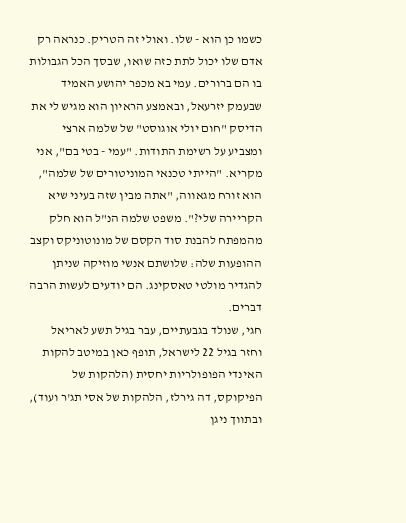כשמו כן הוא - שלו. ואולי זה הטריק. כנראה רק אדם שלו יכול לתת כזה שואו, שבסך הכל הגבולות בו הם ברורים. עמי בא מכפר יהושע האמיד שבעמק יזרעאל, ובאמצע הראיון הוא מגיש לי את הדיסק "חום יולי אוגוסט" של שלמה ארצי ומצביע על רשימת התודות. "עמי - בטי בם", אני מקריא. "הייתי טכנאי המוניטורים של שלמה", הוא זורח מגאווה, "אתה מבין שזה בעיני שיא הקריירה שלי?". משפט שלמה הנ"ל הוא חלק מהמפתח להבנת סוד הקסם של מונוטוניקס וקצב ההופעות שלה: שלושתם אנשי מוזיקה שניתן להגדיר מולטי טאסקינג. הם יודעים לעשות הרבה דברים.
חגי, שנולד בגבעתיים, עבר בגיל תשע לאריאל וחזר בגיל 22 לישראל, תופף כאן במיטב להקות האינדי הפופולריות יחסית (הלהקות של הפיקוקס, דה גירלז, הלהקות של אסי תג'ר ועוד), ובתווך ניגן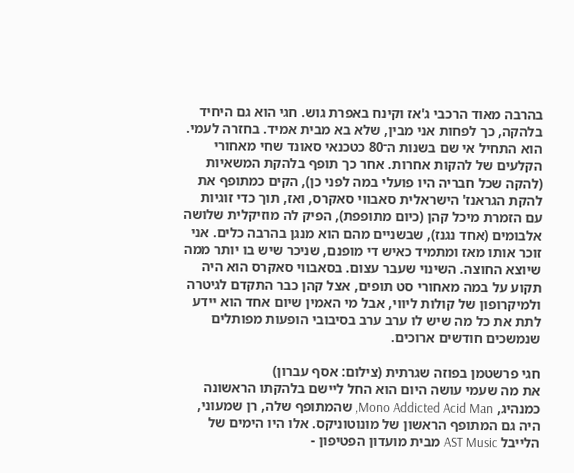בהרבה מאוד הרכבי ג'אז וקינח באפרת גוש. חגי הוא גם היחיד בלהקה, כך לפחות אני מבין, שלא בא מבית אמיד. בחזרה לעמי. הוא התחיל אי שם בשנות ה־80 כטכנאי סאונד שחי מאחורי הקלעים של להקות אחרות. אחר כך תופף בלהקת המשאיות (להקה שכל חבריה היו פועלי במה לפני כן), הקים כמתופף את להקת הגראנז' הישראלית סאבווי סאקרס, ואז, תוך כדי זוגיות עם הזמרת מיכל קהן (כיום מתופפת), הפיק לה מוזיקלית שלושה אלבומים (אחד נגנז), שבשניים מהם הוא מנגן בהרבה כלים. אני זוכר אותו מאז ומתמיד כאיש די מופנם, שניכר שיש בו יותר ממה שיוצא החוצה. השינוי שעבר עצום. בסאבווי סאקרס הוא היה תקוע על במה מאחורי סט תופים, אצל קהן כבר התקדם לגיטרה ולמיקרופון של קולות ליווי, אבל מי האמין שיום אחד הוא יידע לתת את כל מה שיש לו ערב ערב בסיבובי הופעות מפותלים שנמשכים חודשים ארוכים.

חגי פרשטמן בפוזה שגרתית (צילום: אסף עברון)
את מה שעמי עושה היום הוא החל ליישם בלהקתו הראשונה כמנהיג, Mono Addicted Acid Man, שהמתופף שלה, רן שמעוני, היה גם המתופף הראשון של מונוטוניקס. אלו היו הימים של הלייבל AST Music מבית מועדון הפטיפון -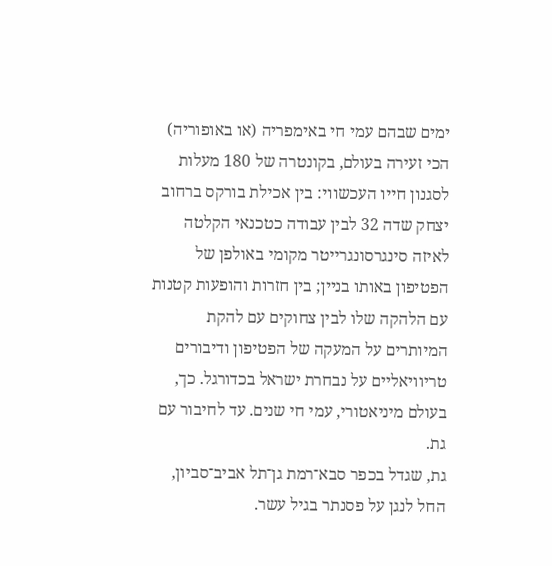ימים שבהם עמי חי באימפריה (או באופוריה) הכי זעירה בעולם, בקונטרה של 180 מעלות לסגנון חייו העכשווי: בין אכילת בורקס ברחוב יצחק שדה 32 לבין עבודה כטכנאי הקלטה לאיזה סינגרסונגרייטר מקומי באולפן של הפטיפון באותו בניין; בין חזרות והופעות קטנות עם הלהקה שלו לבין צחוקים עם להקת המיותרים על המעקה של הפטיפון ודיבורים טריוויאליים על נבחרת ישראל בכדורגל. כך, בעולם מיניאטורי, עמי חי שנים. עד לחיבור עם גת.
גת, שגדל בכפר סבא־רמת גן־תל אביב־סביון, החל לנגן על פסנתר בגיל עשר.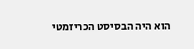הוא היה הבסיסט הכריזמטי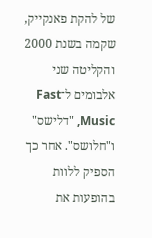של להקת פאנקייק, שקמה בשנת 2000 והקליטה שני אלבומים ל־Fast Music, "דלישס" ו"חלושס". אחר כך הספיק ללוות בהופעות את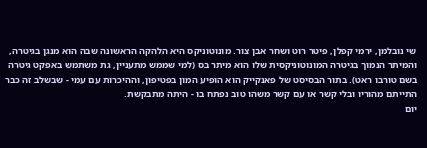שי נובלמן, ירמי קפלן, פיטר רוט ושחר אבן צור. מונוטוניקס היא הלהקה הראשונה שבה הוא מנגן בגיטרה, והמיתר הנמוך בגיטרה המונוטוניקסית שלו הוא מיתר בס (למי שממש מתעניין, גת משתמש באפקט גיטרה בשם טורבו ראט). בתור הבסיסט של פאנקייק הוא הופיע המון בפטיפון, וההיכרות עם עמי - שבשלב זה כבר התייתם מהוריו ובלי קשר או עם קשר משהו טוב נפתח בו - היתה מתבקשת.
יום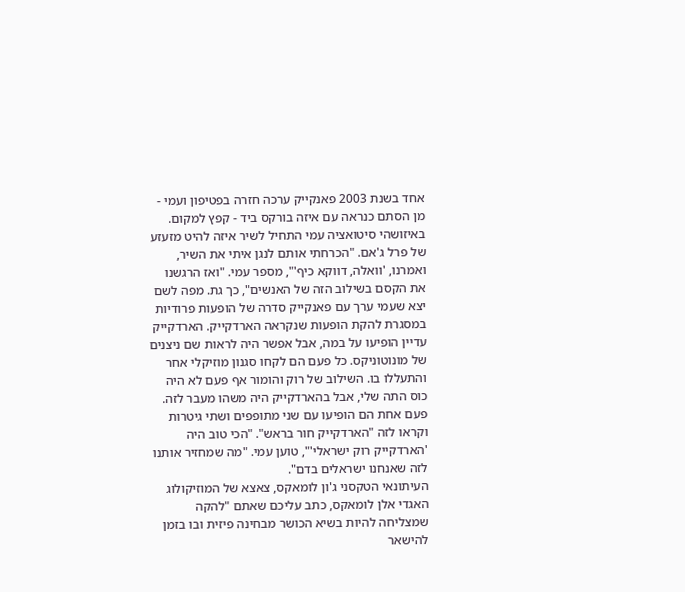אחד בשנת 2003 פאנקייק ערכה חזרה בפטיפון ועמי - מן הסתם כנראה עם איזה בורקס ביד - קפץ למקום. באיזושהי סיטואציה עמי התחיל לשיר איזה להיט מזעזע של פרל ג'אם. "הכרחתי אותם לנגן איתי את השיר, ואמרנו, 'וואלה, דווקא כיף'", מספר עמי. "ואז הרגשנו את הקסם בשילוב הזה של האנשים", כך גת. מפה לשם יצא שעמי ערך עם פאנקייק סדרה של הופעות פרודיות במסגרת להקת הופעות שנקראה הארדקייק. הארדקייק עדיין הופיעו על במה, אבל אפשר היה לראות שם ניצנים של מונוטוניקס. כל פעם הם לקחו סגנון מוזיקלי אחר והתעללו בו. השילוב של רוק והומור אף פעם לא היה כוס התה שלי, אבל בהארדקייק היה משהו מעבר לזה. פעם אחת הם הופיעו עם שני מתופפים ושתי גיטרות וקראו לזה "הארדקייק חור בראש". "הכי טוב היה 'הארדקייק רוק ישראלי'", טוען עמי. "מה שמחזיר אותנו לזה שאנחנו ישראלים בדם".
העיתונאי הטקסני ג'ון לומאקס, צאצא של המוזיקולוג האגדי אלן לומאקס, כתב עליכם שאתם "להקה שמצליחה להיות בשיא הכושר מבחינה פיזית ובו בזמן להישאר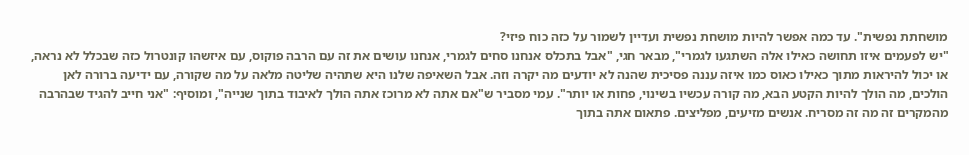מושחתת נפשית". עד כמה אפשר להיות מושחת נפשית ועדיין לשמור על כזה כוח פיזי?
"יש לפעמים איזו תחושה כאילו אלה השתגעו לגמרי", מבאר חגי, "אבל בתכלס אנחנו סחים לגמרי, אנחנו עושים את זה עם הרבה פוקוס, עם איזשהו קונטרול כזה שבכלל לא נראה, או יכול להיראות מתוך כאילו כאוס כמו איזה עננה פסיכית שהנה לא יודעים מה יקרה וזה. אבל השאיפה שלנו היא שתהיה שליטה מלאה על מה שקורה, עם ידיעה ברורה לאן הולכים, מה הולך להיות הקטע הבא, מה קורה עכשיו בשינוי, פחות או יותר". עמי מסביר ש"אם אתה לא מרוכז אתה הולך לאיבוד בתוך שנייה", ומוסיף: "אני חייב להגיד שבהרבה מהמקרים זה מה זה מסריח. אנשים מזיעים, מפליצים. פתאום אתה בתוך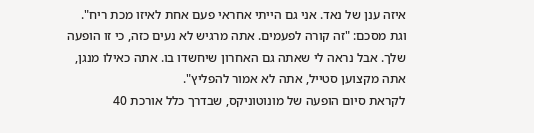איזה ענן של נאד. אני גם הייתי אחראי פעם אחת לאיזו מכת ריח". וגת מסכם: "זה קורה לפעמים. אתה מרגיש לא נעים כזה, כי זו הופעה שלך. אבל נראה לי שאתה גם האחרון שיחשדו בו. אתה כאילו מנגן, אתה מקצוען סטייל, אתה לא אמור להפליץ".
לקראת סיום הופעה של מונוטוניקס, שבדרך כלל אורכת 40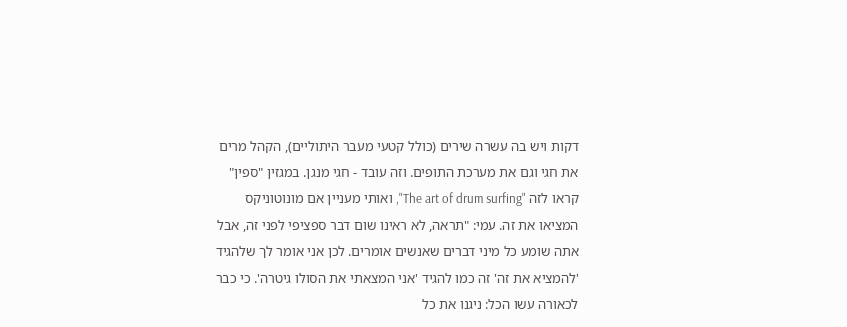דקות ויש בה עשרה שירים (כולל קטעי מעבר היתוליים), הקהל מרים את חגי וגם את מערכת התופים. וזה עובד - חגי מנגן. במגזין "ספין" קראו לזה "The art of drum surfing", ואותי מעניין אם מונוטוניקס המציאו את זה. עמי: "תראה, לא ראינו שום דבר ספציפי לפני זה, אבל אתה שומע כל מיני דברים שאנשים אומרים. לכן אני אומר לך שלהגיד 'להמציא את זה' זה כמו להגיד 'אני המצאתי את הסולו גיטרה'. כי כבר לכאורה עשו הכל: ניגנו את כל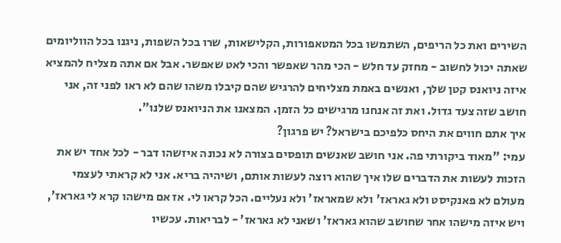השירים ואת כל הריפים, השתמשו בכל המטאפורות, הקלישאות, שרו בכל השפות, ניגנו בכל הווליומים שאתה יכול לחשוב - מחזק עד חלש - הכי מהר שאפשר והכי לאט שאפשר. אבל אם אתה מצליח להמציא איזה ניואנס קטן שלך, ואנשים באמת מצליחים להרגיש שהם קיבלו משהו שהם לא ראו לפני זה, אני חושב שזה צעד גדול. ואת זה אנחנו מרגישים כל הזמן. המצאנו את הניואנס שלנו".
איך אתם חווים את היחס כלפיכם בישראל? יש פרגון?
עמי: "מאוד ביקורתי פה. אני חושב שאנשים תופסים בצורה לא נכונה איזשהו דבר - לכל אחד יש את הזכות לעשות את הדברים שלו איך שהוא רוצה לעשות אותם, ושיהיה בריא. אני לא קראתי לעצמי מעולם לא פאנקיסט ולא גאראז' ולא שמאראז' ולא נעליים. הכל קראו לי. אז אם מישהו קרא לי גאראז', ויש איזה מישהו אחר שחושב שהוא גאראז' ושאני לא גאראז' - לבריאות. עכשיו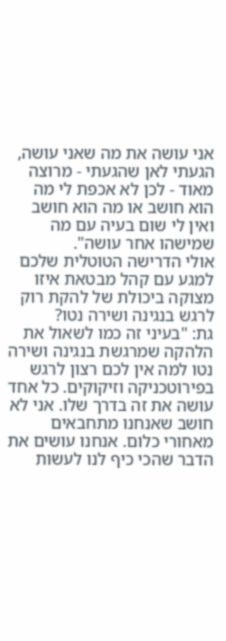אני עושה את מה שאני עושה, הגעתי לאן שהגעתי - מרוצה מאוד - לכן לא אכפת לי מה הוא חושב או מה הוא חושב ואין לי שום בעיה עם מה שמישהו אחר עושה".
אולי הדרישה הטוטלית שלכם למגע עם קהל מבטאת איזו מצוקה ביכולת של להקת רוק לרגש בנגינה ושירה נטו?
גת: "בעיני זה כמו לשאול את הלהקה שמרגשת בנגינה ושירה נטו למה אין לכם רצון לרגש בפירוטכניקה וזיקוקים. כל אחד עושה את זה בדרך שלו. אני לא חושב שאנחנו מתחבאים מאחורי כלום. אנחנו עושים את הדבר שהכי כיף לנו לעשות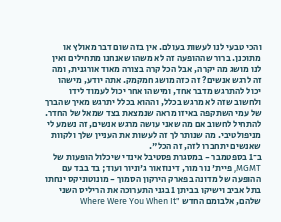והכי טבעי לנו לעשות בעולם. אין בזה שום דבר מאולץ או מתוכנן. ברור שההופעה זה לא משהו שאנחנו מתחילים ואין לנו מושג מה יקרה, אבל הכל קרה בצורה מאוד אורגנית, ומה זה לרגש אנשים? זה כזה מושג חמקמק. אתה יודע, מישהו יכול להתרגש מדבר אחד, ומישהו אחר יכול לעמוד לידו ולחשוב שזה לא מרגש בכלל, וההוא בכלל יתרגש מאיך שהברך של עמי השתקפה באיזו מראה שנמצאת בצד שמאל של החדר. להתחיל לחשוב אם מה שאני עושה מרגש אנשים, זה נשמע לי מניפולטיבי. מה שנותר לך זה לעשות את העניין שלך ולקוות שאנשים יתחברו לזה, זה הכל".
ב־1 בספטמבר - במסגרת פסטיבל אינדי שיכלול הופעות של MGMT, פיית' נור מור, דינוזאור ג'וניור ועוד; בד בבד עם ההופעה של מדונה בפארק הירקון הסמוך - מונוטוניקס ינחתו בתל אביב וישיקו בביתן 1 בגני התערוכה את הריליס השני שלהם, אלבומם החדש "Where Were You When It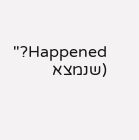Happened?" (שנמצא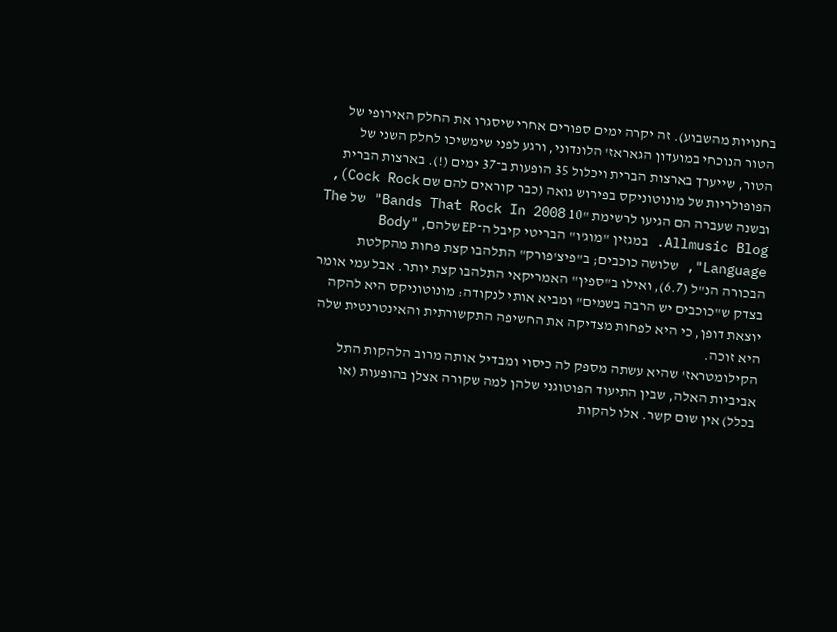בחנויות מהשבוע). זה יקרה ימים ספורים אחרי שיסגרו את החלק האירופי של הטור הנוכחי במועדון הגאראז' הלונדוני, ורגע לפני שימשיכו לחלק השני של הטור, שייערך בארצות הברית ויכלול 35 הופעות ב־37 ימים (!). בארצות הברית הפופולריות של מונוטוניקס בפירוש גואה (כבר קוראים להם שם Cock Rock), ובשנה שעברה הם הגיעו לרשימת "10 Bands That Rock In 2008" של The Allmusic Blog. במגזין "מוג'ו" הבריטי קיבל ה־EP שלהם, "Body Language", שלושה כוכבים; ב"פיצ'פורק" התלהבו קצת פחות מהקלטת הבכורה הנ"ל (6.7), ואילו ב"ספין" האמריקאי התלהבו קצת יותר. אבל עמי אומר בצדק ש"כוכבים יש הרבה בשמים" ומביא אותי לנקודה: מונוטוניקס היא להקה יוצאת דופן, כי היא לפחות מצדיקה את החשיפה התקשורתית והאינטרנטית שלה היא זוכה.
הקילומטראז' שהיא עשתה מספק לה כיסוי ומבדיל אותה מרוב הלהקות התל אביביות האלה, שבין התיעוד הפוטוגני שלהן למה שקורה אצלן בהופעות (או בכלל) אין שום קשר. אלו להקות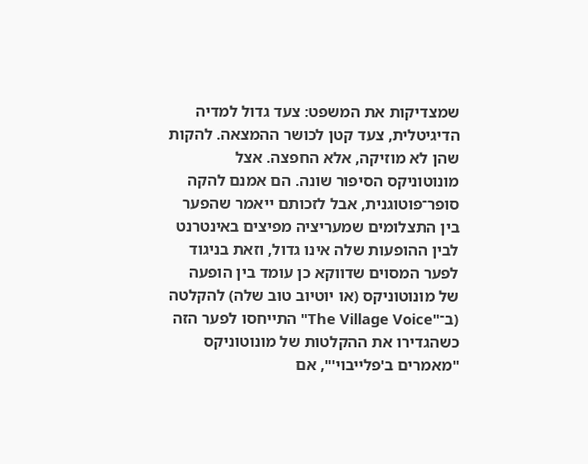שמצדיקות את המשפט: צעד גדול למדיה הדיגיטלית, צעד קטן לכושר ההמצאה. להקות שהן לא מוזיקה, אלא החפצה. אצל מונוטוניקס הסיפור שונה. הם אמנם להקה סופר־פוטוגנית, אבל לזכותם ייאמר שהפער בין התצלומים שמעריציה מפיצים באינטרנט לבין ההופעות שלה אינו גדול, וזאת בניגוד לפער המסוים שדווקא כן עומד בין הופעה של מונוטוניקס (או יוטיוב טוב שלה) להקלטה (ב־"The Village Voice" התייחסו לפער הזה כשהגדירו את ההקלטות של מונוטוניקס "מאמרים ב'פלייבוי'", אם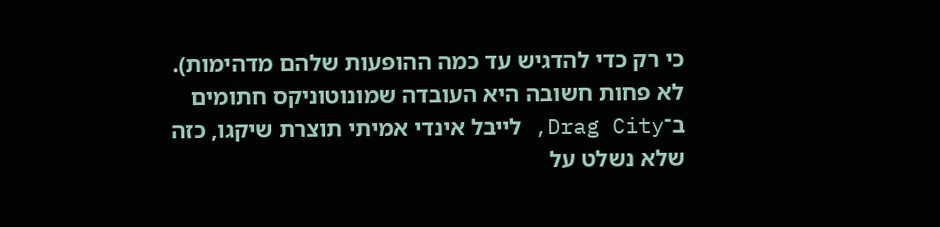כי רק כדי להדגיש עד כמה ההופעות שלהם מדהימות). לא פחות חשובה היא העובדה שמונוטוניקס חתומים ב־Drag City, לייבל אינדי אמיתי תוצרת שיקגו, כזה שלא נשלט על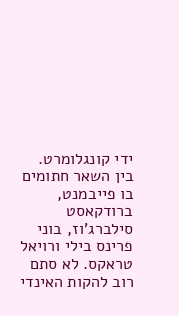ידי קונגלומרט. בין השאר חתומים בו פייבמנט, ברודקאסט סילברג'וז, בוני פרינס בילי ורויאל טראקס. לא סתם רוב להקות האינדי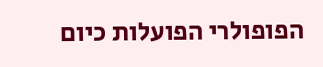הפופולרי הפועלות כיום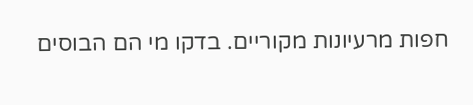חפות מרעיונות מקוריים. בדקו מי הם הבוסים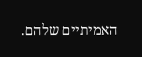האמיתיים שלהם.